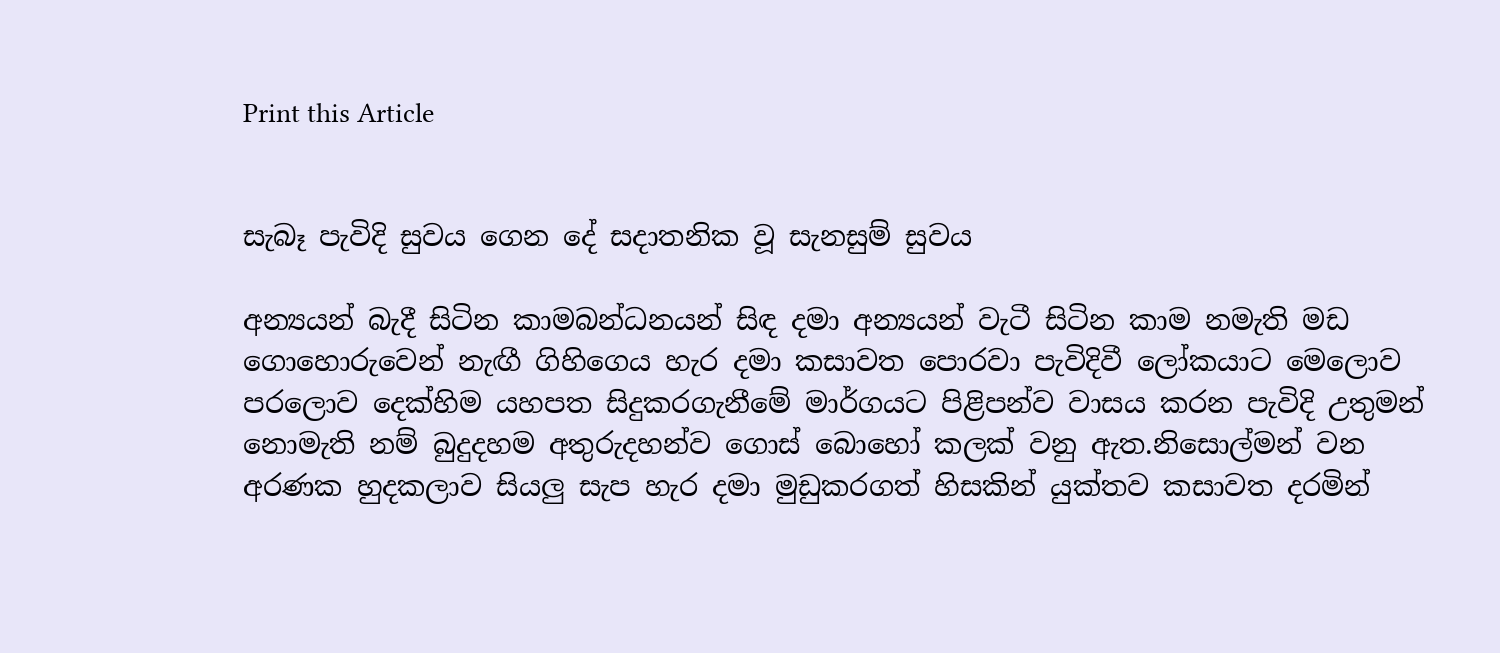Print this Article


සැබෑ පැවිදි සුවය ගෙන දේ සදාතනික වූ සැනසුම් සුවය

අන්‍යයන් බැදී සිටින කාමබන්ධනයන් සිඳ දමා අන්‍යයන් වැටී සිටින කාම නමැති මඩ ගොහොරුවෙන් නැඟී ගිහිගෙය හැර දමා කසාවත පොරවා පැවිදිවී ලෝකයාට මෙලොව පරලොව දෙක්හිම යහපත සිදුකරගැනීමේ මාර්ගයට පිළිපන්ව වාසය කරන පැවිදි උතුමන් නොමැති නම් බුදුදහම අතුරුදහන්ව ගොස් බොහෝ කලක් වනු ඇත.නිසොල්මන් වන අරණක හුදකලාව සියලු සැප හැර දමා මුඩුකරගත් හිසකින් යුක්තව කසාවත දරමින්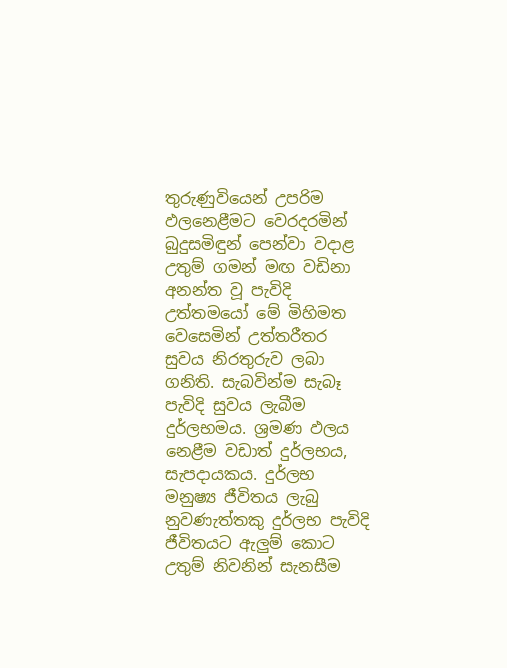තුරුණුවියෙන් උපරිම ඵලනෙළීමට වෙරදරමින් බුදුසමිඳුන් පෙන්වා වදාළ උතුම් ගමන් මඟ වඩිනා අනන්ත වූ පැවිදි උත්තමයෝ මේ මිහිමත වෙසෙමින් උත්තරීතර සුවය නිරතුරුව ලබා ගනිති. සැබවින්ම සැබෑ පැවිදි සුවය ලැබීම දුර්ලභමය. ශ්‍රමණ ඵලය නෙළීම වඩාත් දුර්ලභය, සැපදායකය. දුර්ලභ මනුෂ්‍ය ජීවිතය ලැබු නුවණැත්තකු දුර්ලභ පැවිදි ජීවිතයට ඇලුම් කොට උතුම් නිවනින් සැනසීම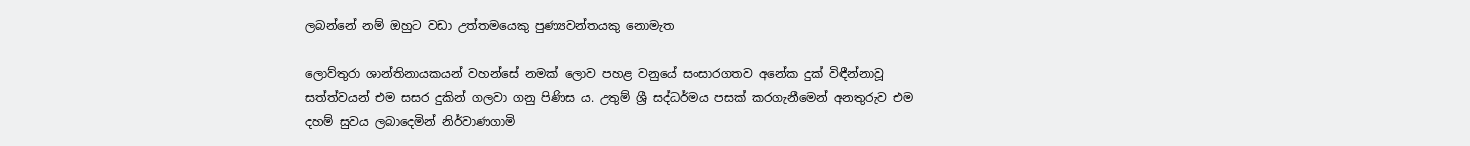ලබන්නේ නම් ඔහුට වඩා උත්තමයෙකු පුණ්‍යවන්තයකු නොමැත

ලොව්තුරා ශාන්තිනායකයන් වහන්සේ නමක් ලොව පහළ වනුයේ සංසාරගතව අනේක දුක් විඳීන්නාවූ සත්ත්වයන් එම සසර දුකින් ගලවා ගනු පිණිස ය. උතුම් ශ්‍රී සද්ධර්මය පසක් කරගැනීමෙන් අනතුරුව එම දහම් සුවය ලබාදෙමින් නිර්වාණගාමි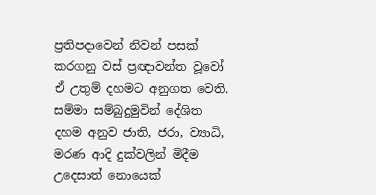ප්‍රතිපදාවෙන් නිවන් පසක් කරගනු වස් ප්‍රඥාවන්ත වූවෝ ඒ උතුම් දහමට අනුගත වෙති. සම්මා සම්බුදුමුවින් දේශිත දහම අනුව ජාති, ජරා, ව්‍යාධි, මරණ ආදි දුක්වලින් මිදීම උදෙසාත් නොයෙක්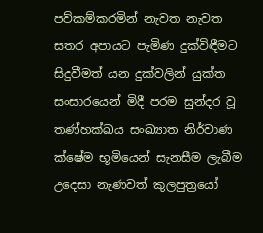පව්කම්කරමින් නැවත නැවත සතර අපායට පැමිණ දුක්විඳීමට සිදුවීමත් යන දුක්වලින් යුක්ත සංසාරයෙන් මිදී පරම සුන්දර වූ තණ්හක්ඛය සංඛ්‍යාත නිර්වාණ ක්ෂේම භූමියෙන් සැනසීම ලැබීම උදෙසා නැණවත් කුලපුත්‍රයෝ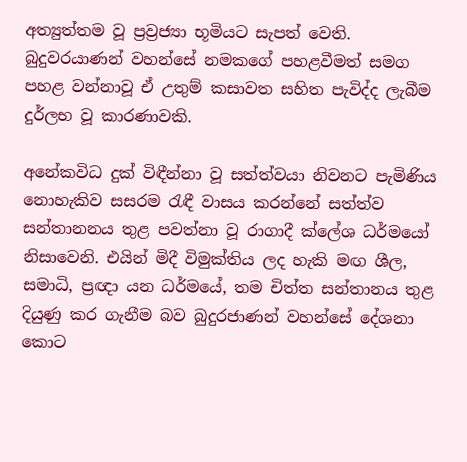අත්‍යුත්තම වූ ප්‍රව්‍රජ්‍යා භූමියට සැපත් වෙති. බුදුවරයාණන් වහන්සේ නමකගේ පහළවීමත් සමග පහළ වන්නාවූ ඒ උතුම් කසාවත සහිත පැවිද්ද ලැබීම දුර්ලභ වූ කාරණාවකි.

අනේකවිධ දුක් විඳීන්නා වූ සත්ත්වයා නිවනට පැමිණිය නොහැකිව සසරම රැඳී වාසය කරන්නේ සත්ත්ව සන්තානනය තුළ පවත්නා වූ රාගාදී ක්ලේශ ධර්මයෝ නිසාවෙනි. එයින් මිදී විමුක්තිය ලද හැකි මඟ ශීල, සමාධි, ප්‍රඥා යන ධර්මයේ, තම චිත්ත සන්තානය තුළ දියුණු කර ගැනීම බව බුදුරජාණන් වහන්සේ දේශනා කොට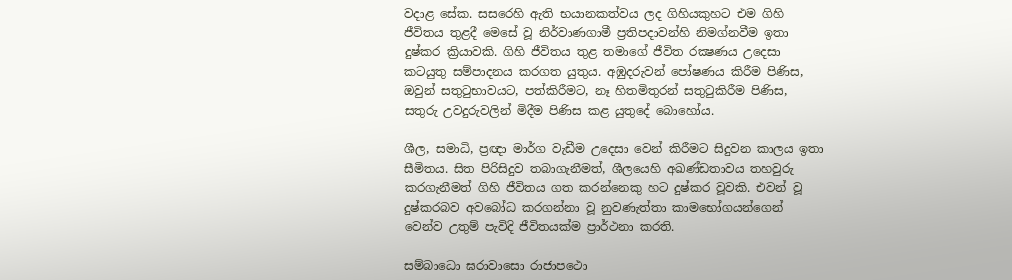වදාළ සේක. සසරෙහි ඇති භයානකත්වය ලද ගිහියකුහට එම ගිහි ජීවිතය තුළදී මෙසේ වූ නිර්වාණගාමී ප්‍රතිපදාවන්හි නිමග්නවීම ඉතා දුෂ්කර ක්‍රියාවකි. ගිහි ජීවිතය තුළ තමාගේ ජීවිත රක්‍ෂණය උදෙසා කටයුතු සම්පාදනය කරගත යුතුය. අඹුදරුවන් පෝෂණය කිරීම පිණිස, ඔවුන් සතුටුභාවයට, පත්කිරීමට, නෑ හිතමිතුරන් සතුටුකිරීම පිණිස, සතුරු උවදුරුවලින් මිදීම පිණිස කළ යුතුදේ බොහෝය.

ශීල, සමාධි, ප්‍රඥා මාර්ග වැඩීම උදෙසා වෙන් කිරීමට සිදුවන කාලය ඉතා සීමිතය. සිත පිරිසිදුව තබාගැනීමත්, ශීලයෙහි අඛණ්ඩතාවය තහවුරු කරගැනීමත් ගිහි ජීවිතය ගත කරන්නෙකු හට දුෂ්කර වූවකි. එවන් වූ දුෂ්කරබව අවබෝධ කරගන්නා වූ නුවණැත්තා කාමභෝගයන්ගෙන් වෙන්ව උතුම් පැවිදි ජීවිතයක්ම ප්‍රාර්ථනා කරති.

සම්බාධො ඝරාවාසො රාජාපථො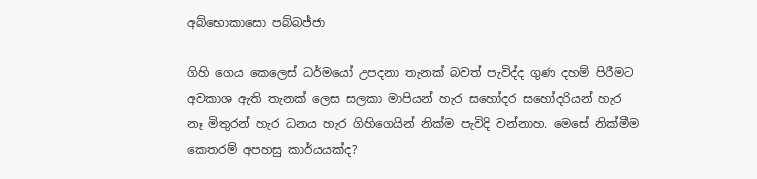අබ්භොකාසො පබ්බජ්ජා

ගිහි ගෙය කෙලෙස් ධර්මයෝ උපදනා තැනක් බවත් පැවිද්ද ගුණ දහම් පිරීමට අවකාශ ඇති තැනක් ලෙස සලකා මාපියන් හැර සහෝදර සහෝදරියන් හැර නෑ මිතුරන් හැර ධනය හැර ගිහිගෙයින් නික්ම පැවිදි වන්නාහ. මෙසේ නික්මීම කෙතරම් අපහසු කාර්යයක්ද?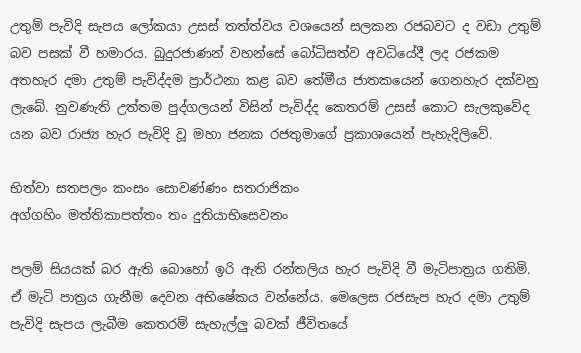උතුම් පැවිදි සැපය ලෝකයා උසස් තත්ත්වය වශයෙන් සලකන රජබවට ද වඩා උතුම් බව පසක් වී හමාරය. බුදුරජාණන් වහන්සේ බෝධිසත්ව අවධියේදී ලද රජකම අතහැර දමා උතුම් පැවිද්දම ප්‍රාර්ථනා කළ බව තේමීය ජාතකයෙන් ගෙනහැර දක්වනු ලැබේ. නුවණැති උත්තම පුද්ගලයන් විසින් පැවිද්ද කෙතරම් උසස් කොට සැලකුවේද යන බව රාජ්‍ය හැර පැවිදි වූ මහා ජනක රජතුමාගේ ප්‍රකාශයෙන් පැහැදිලිවේ.

භිත්වා සතපලං කංසං සොවණ්ණං සතරාජිකං
අග්ගහිං මත්තිකාපත්තං තං දුතියාභිසෙවනං

පලම් සියයක් බර ඇති බොහෝ ඉරි ඇති රන්තලිය හැර පැවිදි වී මැටිපාත්‍රය ගතිමි. ඒ මැටි පාත්‍රය ගැනීම දෙවන අභිෂේකය වන්නේය. මෙලෙස රජසැප හැර දමා උතුම් පැවිදි සැපය ලැබීම කෙතරම් සැහැල්ලු බවක් ජීවිතයේ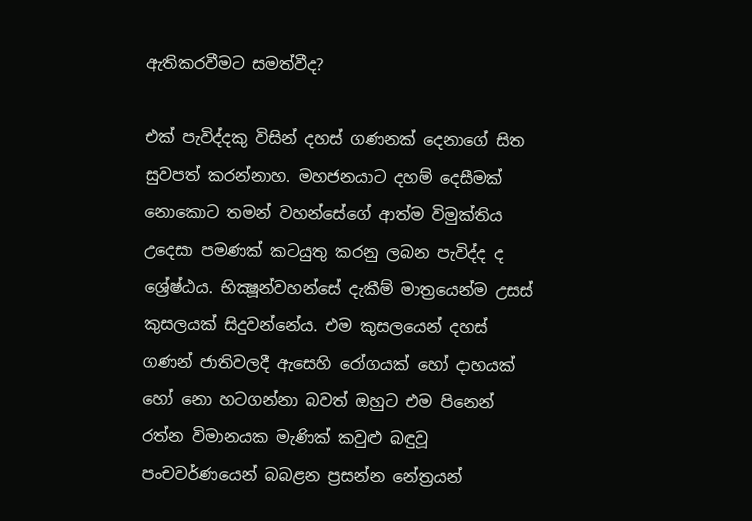ඇතිකරවීමට සමත්වීද?

එක් පැවිද්දකු විසින් දහස් ගණනක් දෙනාගේ සිත සුවපත් කරන්නාහ. මහජනයාට දහම් දෙසීමක් නොකොට තමන් වහන්සේගේ ආත්ම විමුක්තිය උදෙසා පමණක් කටයුතු කරනු ලබන පැවිද්ද ද ශ්‍රේෂ්ඨය. භික්‍ෂූන්වහන්සේ දැකීම් මාත්‍රයෙන්ම උසස් කුසලයක් සිදුවන්නේය. එම කුසලයෙන් දහස් ගණන් ජාතිවලදී ඇසෙහි රෝගයක් හෝ දාහයක් හෝ නො හටගන්නා බවත් ඔහුට එම පිනෙන් රත්න විමානයක මැණික් කවුළු බඳුවූ පංචවර්ණයෙන් බබළන ප්‍රසන්න නේත්‍රයන්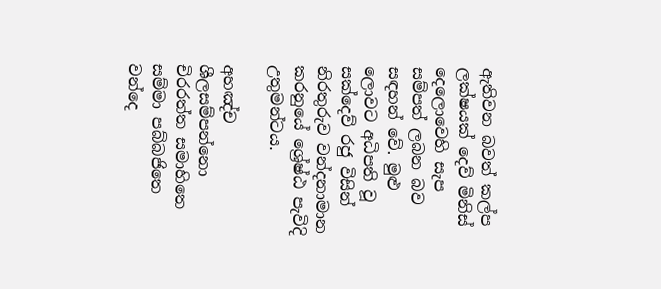ඇතිවන බවත් කල්ප ලක්ෂයක් දෙව් මිනිස් දෙලොවෙහි සැප සම්පත් ලබන බව සඳහන් වේ. මුළු ලොවට අධිපති වූ සක්දෙව් රජු විසින් නිරතුරුව වන්දනාමාන කරනුයේ ශ්‍රේෂ්ඨ පැවිදි උතුමන්ටය.

අහඤ්ච ශීලසම්පන්නො චිරරත්ත සමාහිතෙ
සම්මා පබ්බජිතෙ වන්දෙ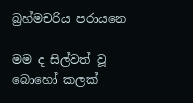බ්‍රහ්මචරිය පරායනෙ

මම ද සිල්වත් වූ බොහෝ කලක්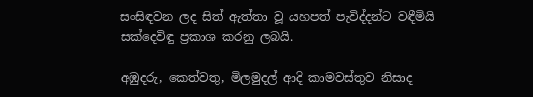සංසිඳවන ලද සිත් ඇත්තා වූ යහපත් පැවිද්දන්ට වඳීමියි සක්දෙවිඳු ප්‍රකාශ කරනු ලබයි.

අඹුදරු, කෙත්වතු, මිලමුදල් ආදි කාමවස්තුව නිසාද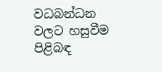වධබන්ධන වලට හසුවීම පිළිබඳ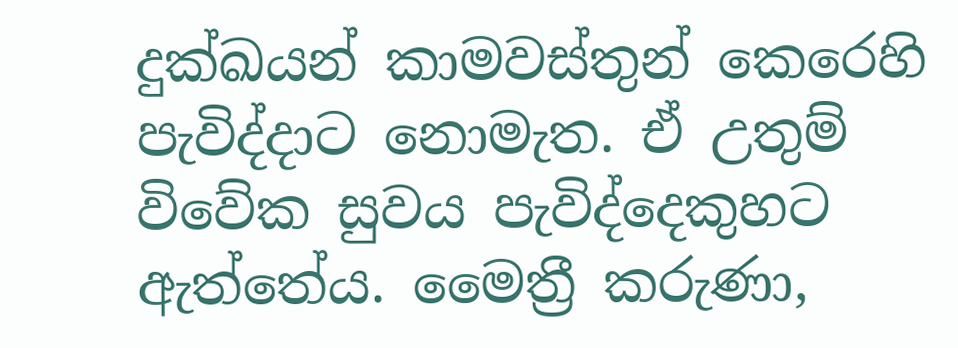දුක්ඛයන් කාමවස්තුන් කෙරෙහි පැවිද්දාට නොමැත. ඒ උතුම් විවේක සුවය පැවිද්දෙකුහට ඇත්තේය. මෛත්‍රී කරුණා,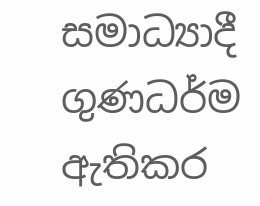සමාධ්‍යාදී ගුණධර්ම ඇතිකර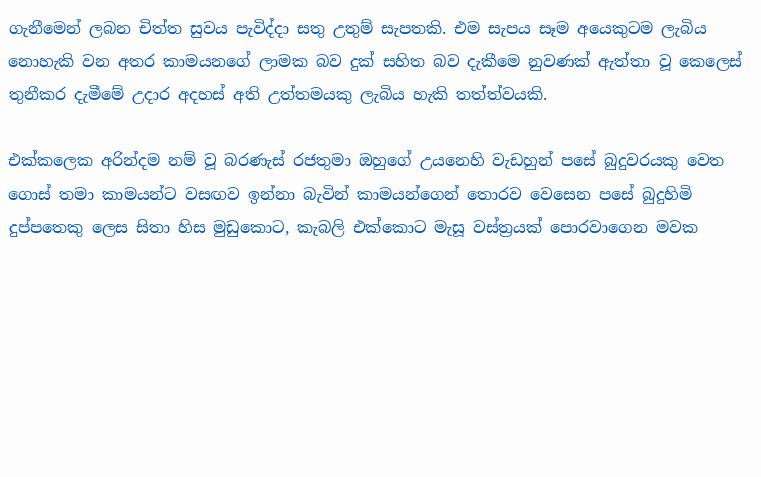ගැනීමෙන් ලබන චිත්ත සුවය පැවිද්දා සතු උතුම් සැපතකි. එම සැපය සෑම අයෙකුටම ලැබිය නොහැකි වන අතර කාමයනගේ ලාමක බව දුක් සහිත බව දැකීමෙ නුවණක් ඇත්තා වූ කෙලෙස් තුනීකර දැමීමේ උදාර අදහස් අති උත්තමයකු ලැබිය හැකි තත්ත්වයකි.

එක්කලෙක අරින්දම නම් වූ බරණැස් රජතුමා ඔහුගේ උයනෙහි වැඩහුන් පසේ බුදුවරයකු වෙත ගොස් තමා කාමයන්ට වසඟව ඉන්නා බැවින් කාමයන්ගෙන් තොරව වෙසෙන පසේ බුදුහිමි දුප්පතෙකු ලෙස සිතා හිස මුඩුකොට, කැබලි එක්කොට මැසූ වස්ත්‍රයක් පොරවාගෙන මවක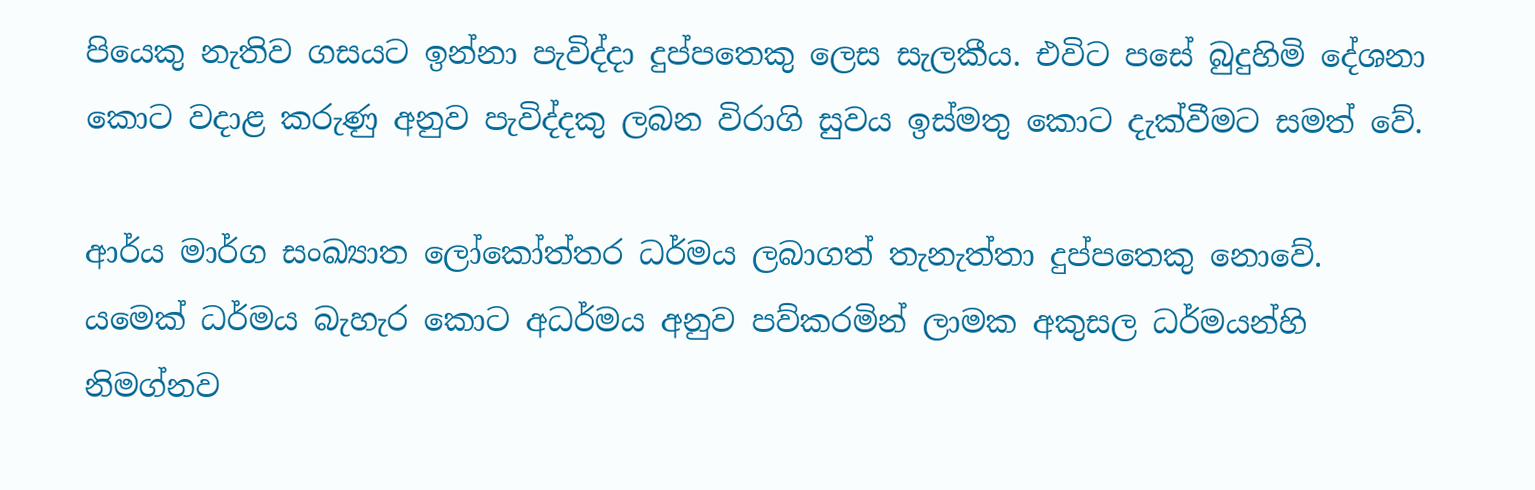පියෙකු නැතිව ගසයට ඉන්නා පැවිද්දා දුප්පතෙකු ලෙස සැලකීය. එවිට පසේ බුදුහිමි දේශනා කොට වදාළ කරුණු අනුව පැවිද්දකු ලබන විරාගි සුවය ඉස්මතු කොට දැක්වීමට සමත් වේ.

ආර්ය මාර්ග සංඛ්‍යාත ලෝකෝත්තර ධර්මය ලබාගත් තැනැත්තා දුප්පතෙකු නොවේ. යමෙක් ධර්මය බැහැර කොට අධර්මය අනුව පව්කරමින් ලාමක අකුසල ධර්මයන්හි නිමග්නව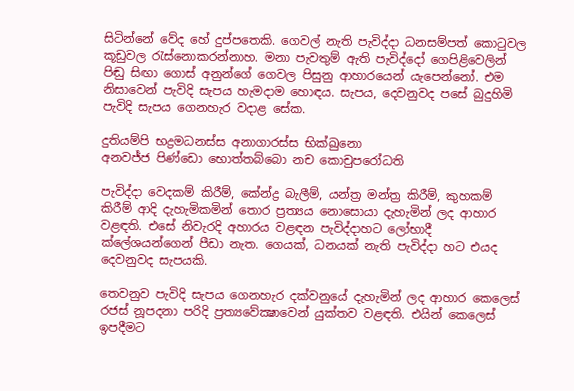සිටින්නේ වේද හේ දුප්පතෙකි. ගෙවල් නැති පැවිද්දා ධනසම්පත් කොටුවල කූඩුවල රැස්නොකරන්නාහ. මනා පැවතුම් ඇති පැවිද්දෝ ගෙපිළිවෙලින් පිඬු සිඟා ගොස් අනුන්ගේ ගෙවල පිසුනු ආහාරයෙන් යැපෙන්නෝ. එම නිසාවෙන් පැවිදි සැපය හැමදාම හොඳය. සැපය, දෙවනුවද පසේ බුදුහිමි පැවිදි සැපය ගෙනහැර වදාළ සේක.

දුතියම්පි භද්‍රමධනස්ස අනාගාරස්ස භික්ඛුනො
අනවජ්ජ පිණ්ඩො භොත්තබ්බො නච කොචුපරෝධති

පැවිද්දා වෙදකම් කිරීම්, කේන්ද්‍ර බැලීම්, යන්ත්‍ර මන්ත්‍ර කිරීම්, කුහකම් කිරීම් ආදි දැහැමිකමින් තොර ප්‍රත්‍යය නොසොයා දැහැමින් ලද ආහාර වළඳති. එසේ නිවැරදි අහාරය වළඳන පැවිද්දාහට ලෝභාදී ක්ලේශයන්ගෙන් පීඩා නැත. ගෙයක්, ධනයක් නැති පැවිද්දා හට එයද දෙවනුවද සැපයකි.

තෙවනුව පැවිදි සැපය ගෙනහැර දක්වනුයේ දැහැමින් ලද ආහාර කෙලෙස් රජස් නූපදනා පරිදි ප්‍රත්‍යවේක්‍ෂාවෙන් යුක්තව වළඳති. එයින් කෙලෙස් ඉපදීමට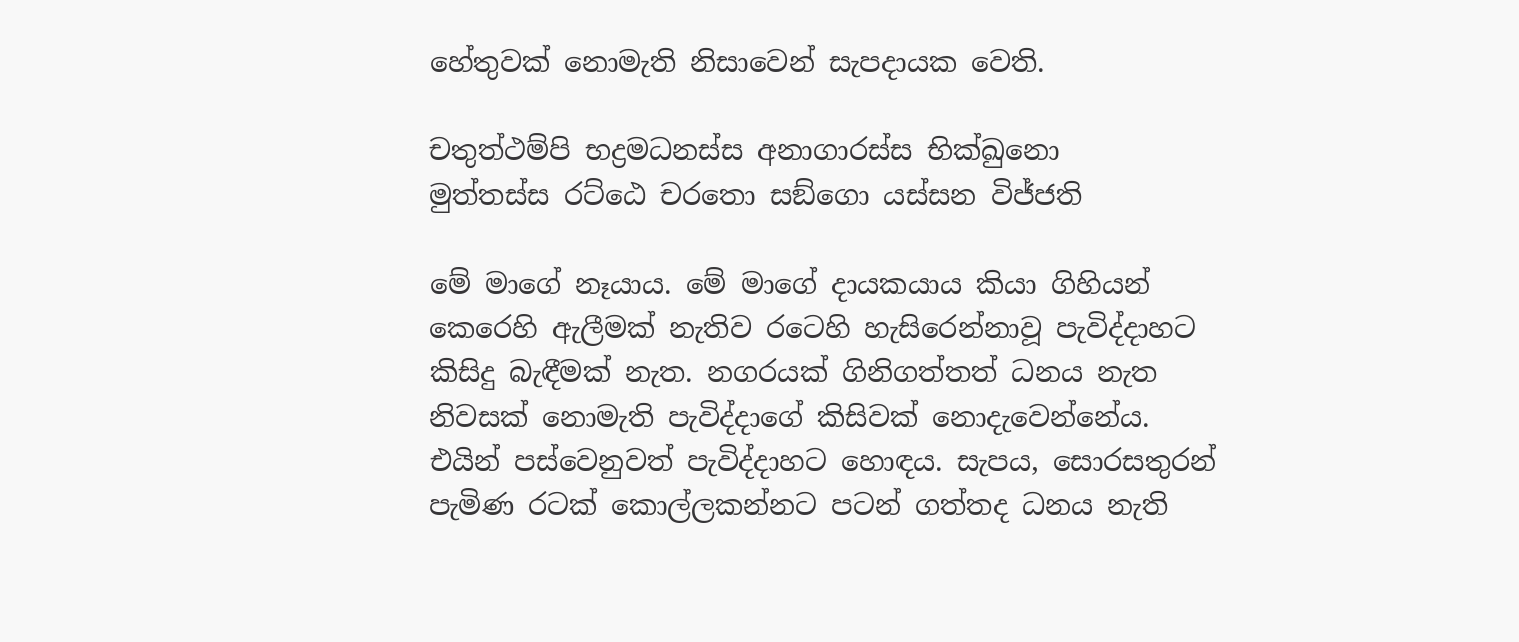හේතුවක් නොමැති නිසාවෙන් සැපදායක වෙති.

චතුත්ථම්පි භද්‍රමධනස්ස අනාගාරස්ස භික්ඛුනො
මුත්තස්ස රට්ඨෙ චරතො සඞ්ගො යස්සන විජ්ජති

මේ මාගේ නෑයාය. මේ මාගේ දායකයාය කියා ගිහියන් කෙරෙහි ඇලීමක් නැතිව රටෙහි හැසිරෙන්නාවූ පැවිද්දාහට කිසිදු බැඳීමක් නැත. නගරයක් ගිනිගත්තත් ධනය නැත නිවසක් නොමැති පැවිද්දාගේ කිසිවක් නොදැවෙන්නේය. එයින් පස්වෙනුවත් පැවිද්දාහට හොඳය. සැපය, සොරසතුරන් පැමිණ රටක් කොල්ලකන්නට පටන් ගත්තද ධනය නැති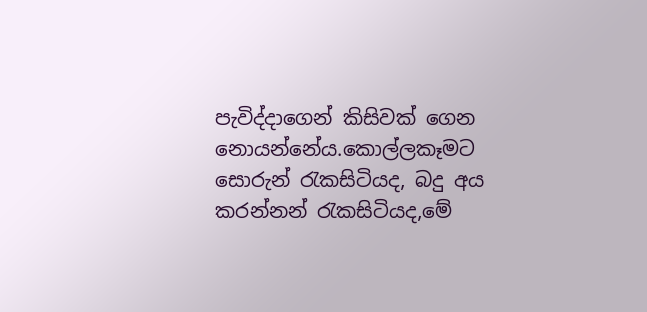පැවිද්දාගෙන් කිසිවක් ගෙන නොයන්නේය.කොල්ලකෑමට සොරුන් රැකසිටියද, බදු අය කරන්නන් රැකසිටියද,මේ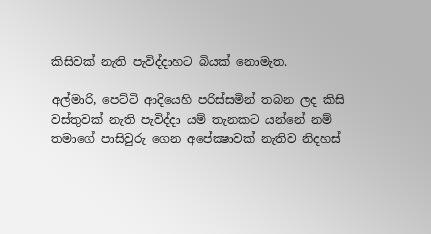කිසිවක් නැති පැවිද්දාහට බියක් නොමැත.

අල්මාරි, පෙට්ටි ආදියෙහි පරිස්සමින් තබන ලද කිසි වස්තුවක් නැති පැවිද්දා යම් තැනකට යන්නේ නම් තමාගේ පාසිවුරු ගෙන අපේක්‍ෂාවක් නැතිව නිදහස්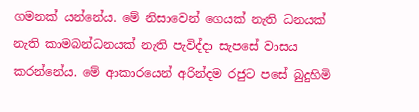ගමනක් යන්නේය. මේ නිසාවෙන් ගෙයක් නැති ධනයක් නැති කාමබන්ධනයක් නැති පැවිද්දා සැපසේ වාසය කරන්නේය. මේ ආකාරයෙන් අරින්දම රජුට පසේ බුදුහිමි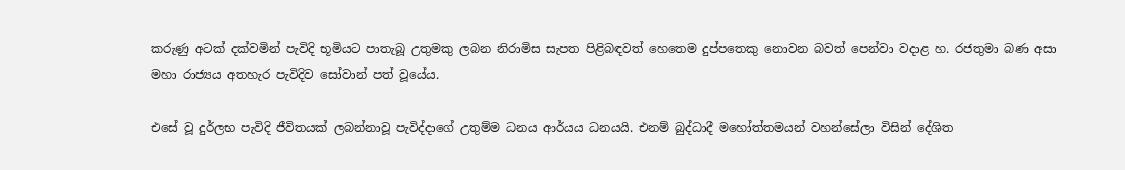කරුණු අටක් දක්වමින් පැවිදි භූමියට පාතැබූ උතුමකු ලබන නිරාමිස සැපත පිළිබඳවත් හෙතෙම දුප්පතෙකු නොවන බවත් පෙන්වා වදාළ හ. රජතුමා බණ අසා මහා රාජ්‍යය අතහැර පැවිදිව සෝවාන් පත් වූයේය.

එසේ වූ දුර්ලභ පැවිදි ජීවිතයක් ලබන්නාවූ පැවිද්දාගේ උතුම්ම ධනය ආර්යය ධනයයි. එනම් බුද්ධාදී මහෝත්තමයන් වහන්සේලා විසින් දේශිත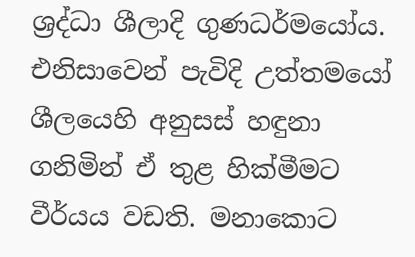ශ්‍රද්ධා ශීලාදි ගුණධර්මයෝය. එනිසාවෙන් පැවිදි උත්තමයෝ ශීලයෙහි අනුසස් හඳුනා ගනිමින් ඒ තුළ හික්මීමට වීර්යය වඩති. මනාකොට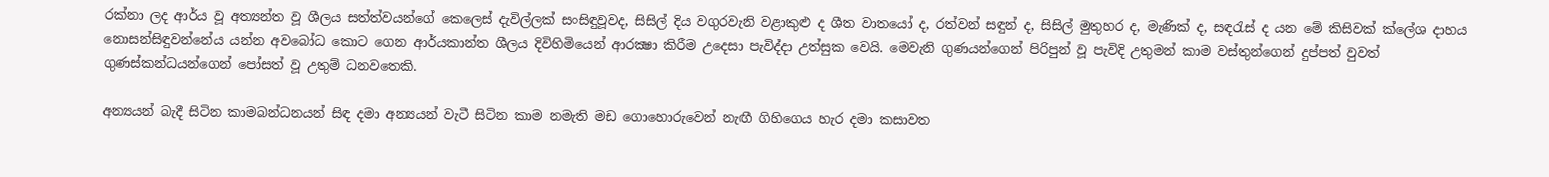රක්නා ලද ආර්ය වූ අත්‍යන්ත වූ ශීලය සත්ත්වයන්ගේ කෙලෙස් දැවිල්ලක් සංසිඳුවූවද, සිසිල් දිය වගුරවැනි වළාකුළු ද ශීත වාතයෝ ද, රත්වන් සඳුන් ද, සිසිල් මුතුහර ද, මැණික් ද, සඳරැස් ද යන මේ කිසිවක් ක්ලේශ දාහය නොසන්සිඳුවන්නේය යන්න අවබෝධ කොට ගෙන ආර්යකාන්ත ශීලය දිවිහිමියෙන් ආරක්‍ෂා කිරීම උදෙසා පැවිද්දා උත්සුක වෙයි. මෙවැනි ගුණයන්ගෙන් පිරිපුන් වූ පැවිදි උතුමන් කාම වස්තුන්ගෙන් දුප්පත් වුවත් ගුණස්කන්ධයන්ගෙන් පෝසත් වූ උතුම් ධනවතෙකි.

අන්‍යයන් බැදී සිටින කාමබන්ධනයන් සිඳ දමා අන්‍යයන් වැටී සිටින කාම නමැති මඩ ගොහොරුවෙන් නැඟී ගිහිගෙය හැර දමා කසාවත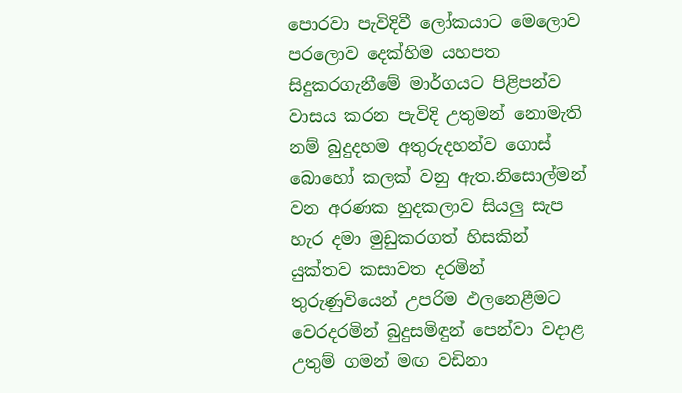පොරවා පැවිදිවී ලෝකයාට මෙලොව පරලොව දෙක්හිම යහපත සිදුකරගැනීමේ මාර්ගයට පිළිපන්ව වාසය කරන පැවිදි උතුමන් නොමැති නම් බුදුදහම අතුරුදහන්ව ගොස් බොහෝ කලක් වනු ඇත.නිසොල්මන් වන අරණක හුදකලාව සියලු සැප හැර දමා මුඩුකරගත් හිසකින් යුක්තව කසාවත දරමින් තුරුණුවියෙන් උපරිම ඵලනෙළීමට වෙරදරමින් බුදුසමිඳුන් පෙන්වා වදාළ උතුම් ගමන් මඟ වඩිනා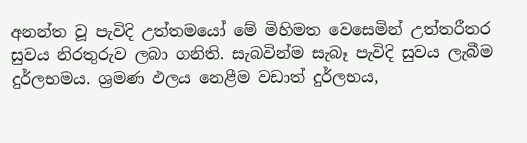අනන්ත වූ පැවිදි උත්තමයෝ මේ මිහිමත වෙසෙමින් උත්තරීතර සුවය නිරතුරුව ලබා ගනිති. සැබවින්ම සැබෑ පැවිදි සුවය ලැබීම දුර්ලභමය. ශ්‍රමණ ඵලය නෙළීම වඩාත් දුර්ලභය,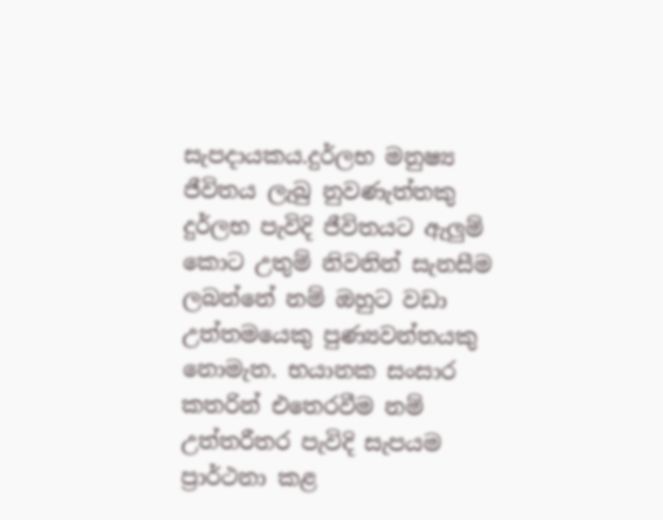සැපදායකය.දුර්ලභ මනුෂ්‍ය ජීවිතය ලැබු නුවණැත්තකු දුර්ලභ පැවිදි ජීවිතයට ඇලුම් කොට උතුම් නිවනින් සැනසීම ලබන්නේ නම් ඔහුට වඩා උත්තමයෙකු පුණ්‍යවන්තයකු නොමැත. භයානක සංසාර කතරින් එතෙරවීම නම් උත්තරීතර පැවිදි සැපයම ප්‍රාර්ථනා කළ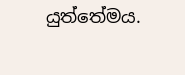යුත්තේමය.